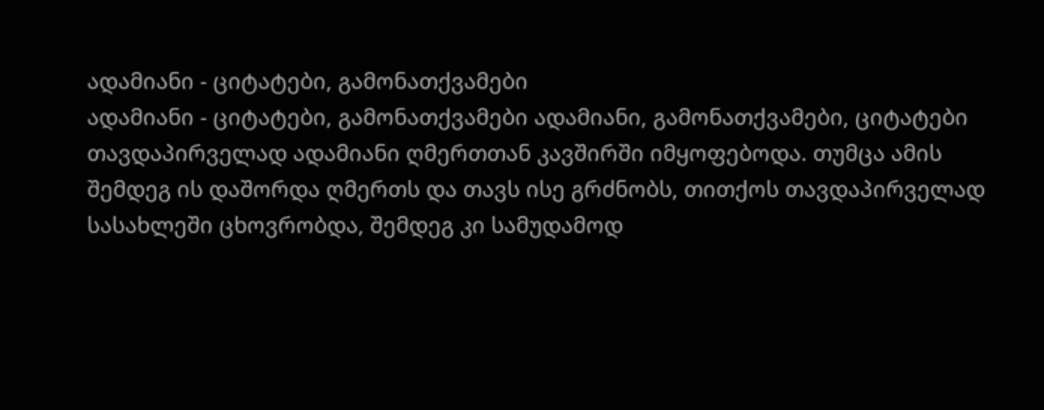ადამიანი - ციტატები, გამონათქვამები
ადამიანი - ციტატები, გამონათქვამები ადამიანი, გამონათქვამები, ციტატები
თავდაპირველად ადამიანი ღმერთთან კავშირში იმყოფებოდა. თუმცა ამის შემდეგ ის დაშორდა ღმერთს და თავს ისე გრძნობს, თითქოს თავდაპირველად სასახლეში ცხოვრობდა, შემდეგ კი სამუდამოდ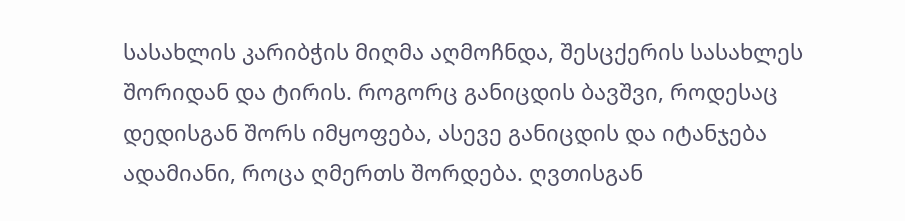სასახლის კარიბჭის მიღმა აღმოჩნდა, შესცქერის სასახლეს შორიდან და ტირის. როგორც განიცდის ბავშვი, როდესაც დედისგან შორს იმყოფება, ასევე განიცდის და იტანჯება ადამიანი, როცა ღმერთს შორდება. ღვთისგან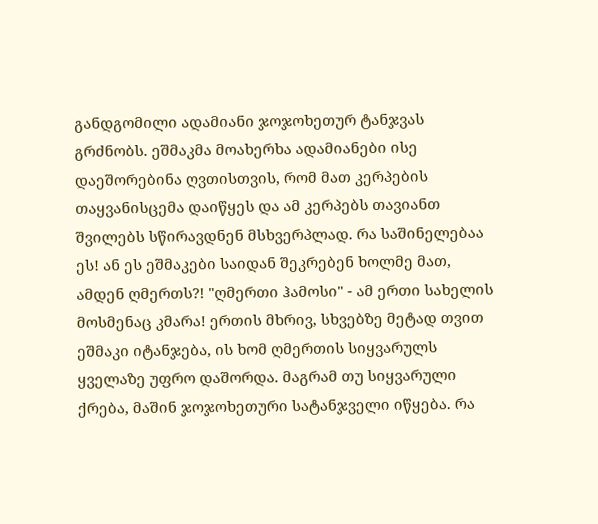განდგომილი ადამიანი ჯოჯოხეთურ ტანჯვას გრძნობს. ეშმაკმა მოახერხა ადამიანები ისე დაეშორებინა ღვთისთვის, რომ მათ კერპების თაყვანისცემა დაიწყეს და ამ კერპებს თავიანთ შვილებს სწირავდნენ მსხვერპლად. რა საშინელებაა ეს! ან ეს ეშმაკები საიდან შეკრებენ ხოლმე მათ, ამდენ ღმერთს?! "ღმერთი ჰამოსი" - ამ ერთი სახელის მოსმენაც კმარა! ერთის მხრივ, სხვებზე მეტად თვით ეშმაკი იტანჯება, ის ხომ ღმერთის სიყვარულს ყველაზე უფრო დაშორდა. მაგრამ თუ სიყვარული ქრება, მაშინ ჯოჯოხეთური სატანჯველი იწყება. რა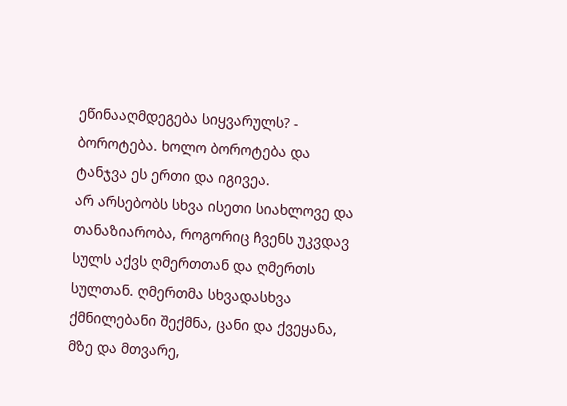ეწინააღმდეგება სიყვარულს? - ბოროტება. ხოლო ბოროტება და ტანჯვა ეს ერთი და იგივეა.
არ არსებობს სხვა ისეთი სიახლოვე და თანაზიარობა, როგორიც ჩვენს უკვდავ სულს აქვს ღმერთთან და ღმერთს სულთან. ღმერთმა სხვადასხვა ქმნილებანი შექმნა, ცანი და ქვეყანა, მზე და მთვარე,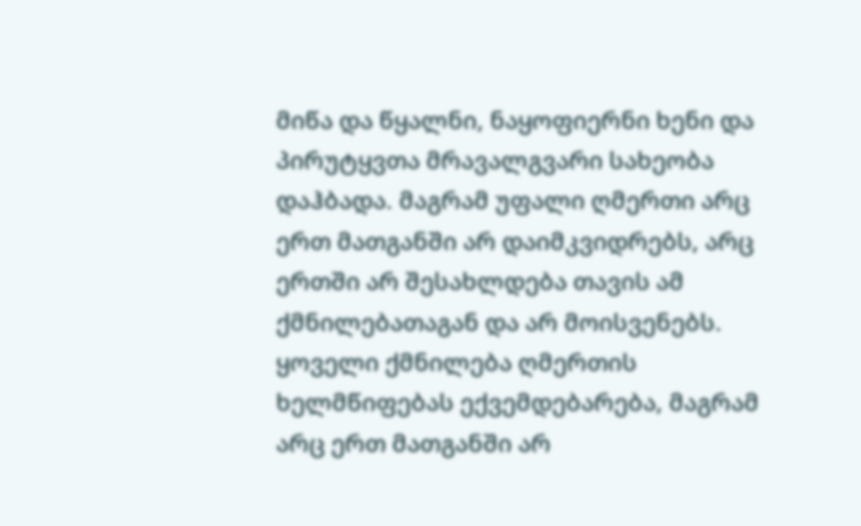მიწა და წყალნი, ნაყოფიერნი ხენი და პირუტყვთა მრავალგვარი სახეობა დაჰბადა. მაგრამ უფალი ღმერთი არც ერთ მათგანში არ დაიმკვიდრებს, არც ერთში არ შესახლდება თავის ამ ქმნილებათაგან და არ მოისვენებს. ყოველი ქმნილება ღმერთის ხელმწიფებას ექვემდებარება, მაგრამ არც ერთ მათგანში არ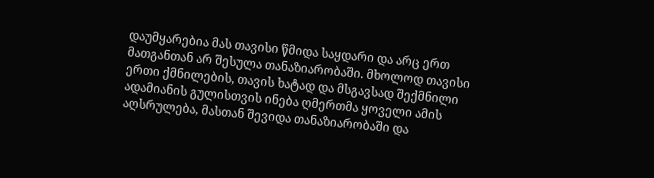დაუმყარებია მას თავისი წმიდა საყდარი და არც ერთ მათგანთან არ შესულა თანაზიარობაში. მხოლოდ თავისი ერთი ქმნილების, თავის ხატად და მსგავსად შექმნილი ადამიანის გულისთვის ინება ღმერთმა ყოველი ამის აღსრულება, მასთან შევიდა თანაზიარობაში და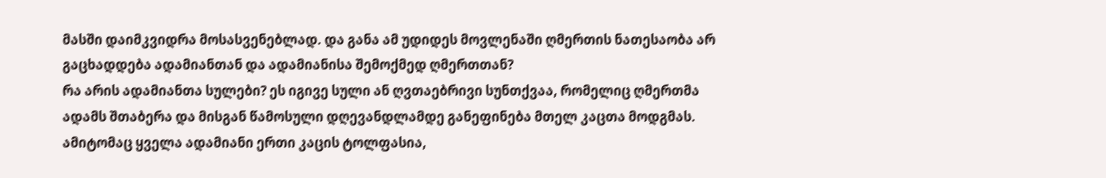მასში დაიმკვიდრა მოსასვენებლად. და განა ამ უდიდეს მოვლენაში ღმერთის ნათესაობა არ გაცხადდება ადამიანთან და ადამიანისა შემოქმედ ღმერთთან?
რა არის ადამიანთა სულები? ეს იგივე სული ან ღვთაებრივი სუნთქვაა, რომელიც ღმერთმა ადამს შთაბერა და მისგან წამოსული დღევანდლამდე განეფინება მთელ კაცთა მოდგმას. ამიტომაც ყველა ადამიანი ერთი კაცის ტოლფასია,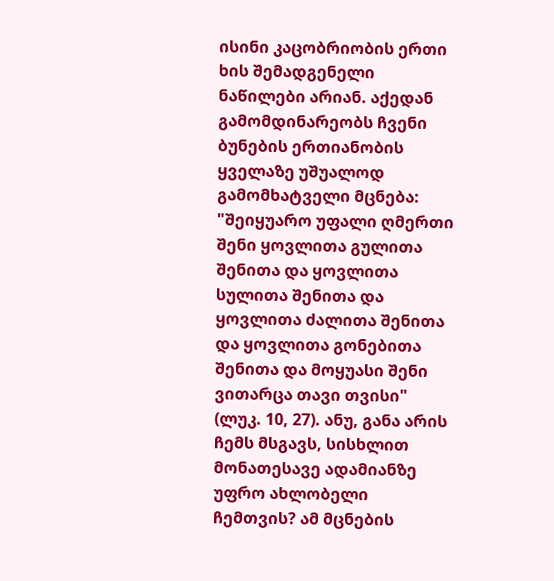ისინი კაცობრიობის ერთი ხის შემადგენელი ნაწილები არიან. აქედან გამომდინარეობს ჩვენი ბუნების ერთიანობის ყველაზე უშუალოდ გამომხატველი მცნება: "შეიყუარო უფალი ღმერთი შენი ყოვლითა გულითა შენითა და ყოვლითა სულითა შენითა და ყოვლითა ძალითა შენითა და ყოვლითა გონებითა შენითა და მოყუასი შენი ვითარცა თავი თვისი" (ლუკ. 10, 27). ანუ, განა არის ჩემს მსგავს, სისხლით მონათესავე ადამიანზე უფრო ახლობელი ჩემთვის? ამ მცნების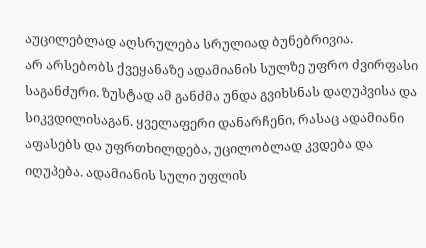აუცილებლად აღსრულება სრულიად ბუნებრივია.
არ არსებობს ქვეყანაზე ადამიანის სულზე უფრო ძვირფასი საგანძური. ზუსტად ამ განძმა უნდა გვიხსნას დაღუპვისა და სიკვდილისაგან. ყველაფერი დანარჩენი, რასაც ადამიანი აფასებს და უფრთხილდება, უცილობლად კვდება და იღუპება. ადამიანის სული უფლის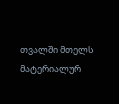თვალში მთელს მატერიალურ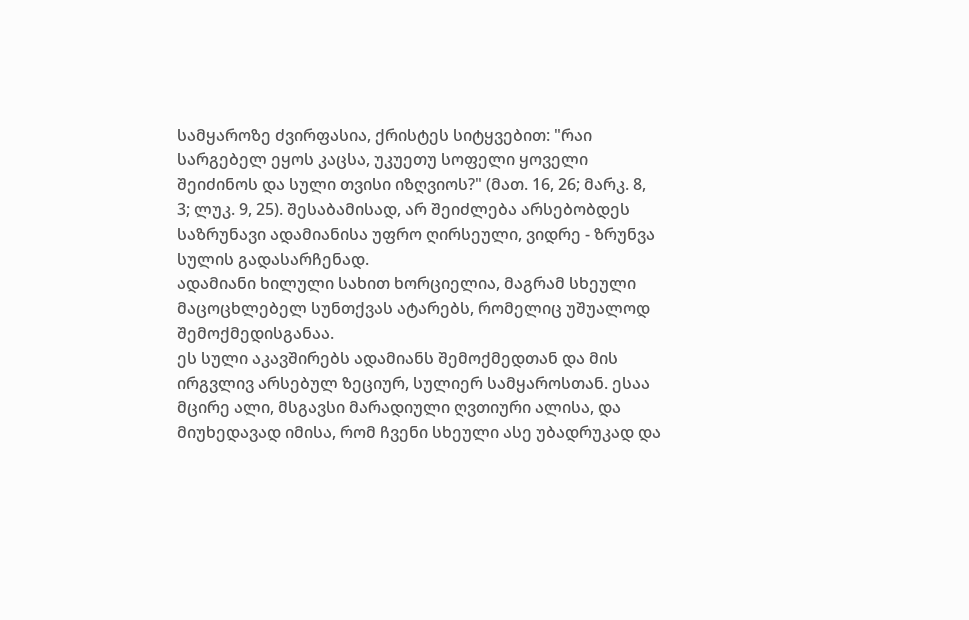სამყაროზე ძვირფასია, ქრისტეს სიტყვებით: "რაი სარგებელ ეყოს კაცსა, უკუეთუ სოფელი ყოველი შეიძინოს და სული თვისი იზღვიოს?" (მათ. 16, 26; მარკ. 8, 3; ლუკ. 9, 25). შესაბამისად, არ შეიძლება არსებობდეს საზრუნავი ადამიანისა უფრო ღირსეული, ვიდრე - ზრუნვა სულის გადასარჩენად.
ადამიანი ხილული სახით ხორციელია, მაგრამ სხეული მაცოცხლებელ სუნთქვას ატარებს, რომელიც უშუალოდ შემოქმედისგანაა.
ეს სული აკავშირებს ადამიანს შემოქმედთან და მის ირგვლივ არსებულ ზეციურ, სულიერ სამყაროსთან. ესაა მცირე ალი, მსგავსი მარადიული ღვთიური ალისა, და მიუხედავად იმისა, რომ ჩვენი სხეული ასე უბადრუკად და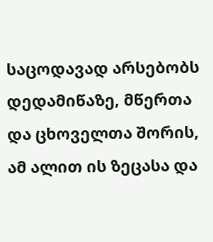საცოდავად არსებობს დედამიწაზე, მწერთა და ცხოველთა შორის, ამ ალით ის ზეცასა და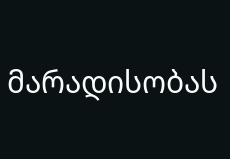მარადისობას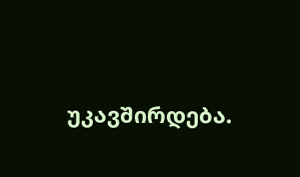უკავშირდება.